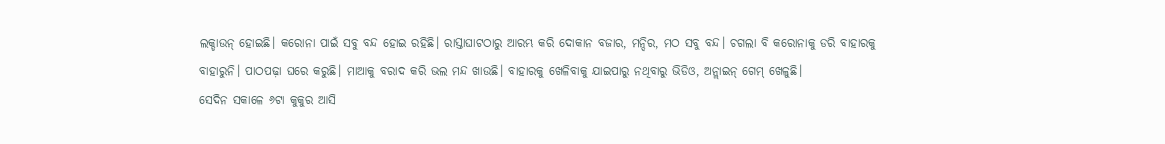ଲକ୍ଡାଉନ୍ ହୋଇଛି। କରୋନା ପାଇଁ ସବୁ ବନ୍ଦ ହୋଇ ରହିଛି। ରାସ୍ତାଘାଟଠାରୁ ଆରମ୍ଭ କରି ଦୋକାନ ବଜାର, ମନ୍ଦିର, ମଠ ସବୁ ବନ୍ଦ। ଚଗଲା ବି କରୋନାକୁ ଡରି ବାହାରକୁ ବାହାରୁନି। ପାଠପଢ଼ା ଘରେ କରୁଛି। ମାଆକୁ ବରାଦ କରି ଭଲ ମନ୍ଦ ଖାଉଛି। ବାହାରକୁ ଖେଳିବାକୁ ଯାଇପାରୁ ନଥିବାରୁ ଭିଡିଓ, ଅନ୍ଲାଇନ୍ ଗେମ୍ ଖେଳୁଛି।
ସେଦିନ ସକାଳେ ୬ଟା କୁକୁର ଆସି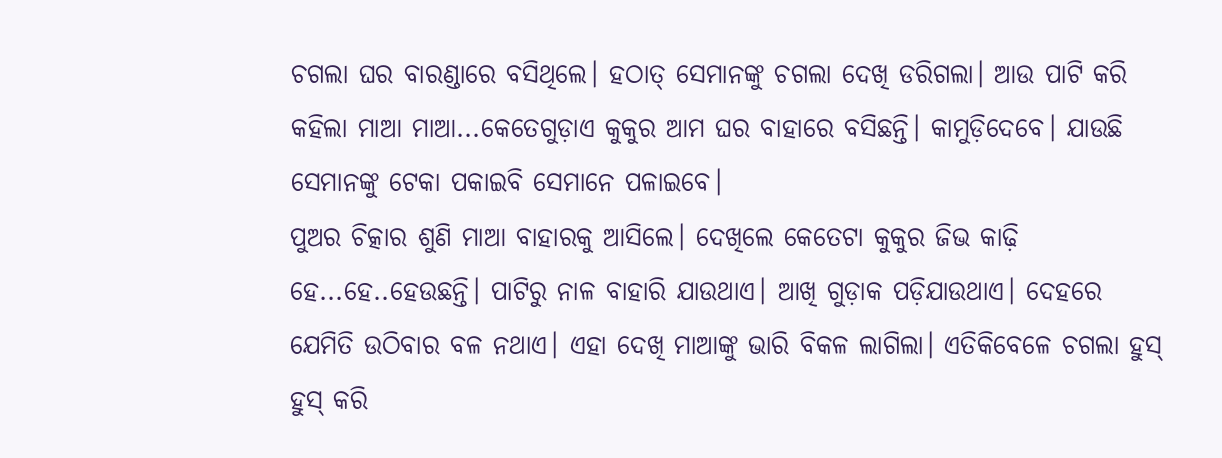ଚଗଲା ଘର ବାରଣ୍ଡାରେ ବସିଥିଲେ। ହଠାତ୍ ସେମାନଙ୍କୁ ଚଗଲା ଦେଖି ଡରିଗଲା। ଆଉ ପାଟି କରି କହିଲା ମାଆ ମାଆ...କେତେଗୁଡ଼ାଏ କୁକୁର ଆମ ଘର ବାହାରେ ବସିଛନ୍ତି। କାମୁଡ଼ିଦେବେ। ଯାଉଛି ସେମାନଙ୍କୁ ଟେକା ପକାଇବି ସେମାନେ ପଳାଇବେ।
ପୁଅର ଚିତ୍କାର ଶୁଣି ମାଆ ବାହାରକୁ ଆସିଲେ। ଦେଖିଲେ କେତେଟା କୁକୁର ଜିଭ କାଢ଼ି ହେ...ହେ..ହେଉଛନ୍ତି। ପାଟିରୁ ନାଳ ବାହାରି ଯାଉଥାଏ। ଆଖି ଗୁଡ଼ାକ ପଡ଼ିଯାଉଥାଏ। ଦେହରେ ଯେମିତି ଉଠିବାର ବଳ ନଥାଏ। ଏହା ଦେଖି ମାଆଙ୍କୁ ଭାରି ବିକଳ ଲାଗିଲା। ଏତିକିବେଳେ ଚଗଲା ହୁସ୍ ହୁସ୍ କରି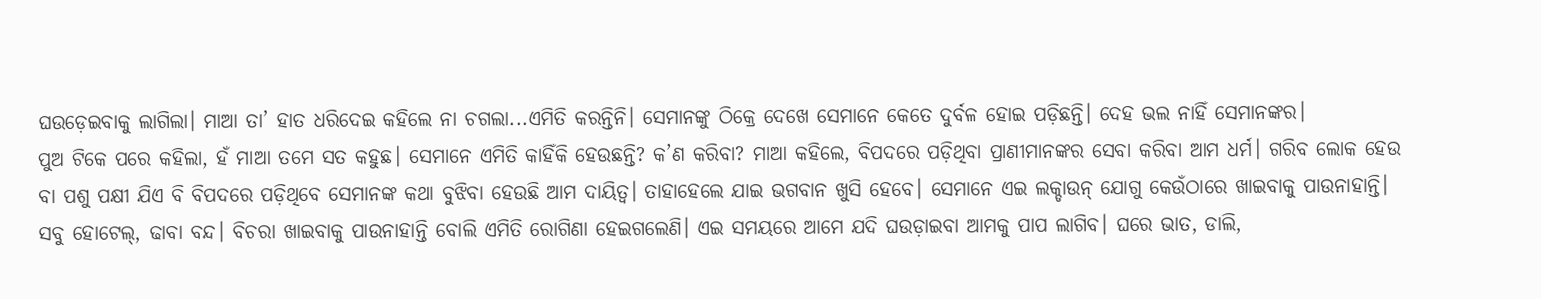ଘଉଡ଼େଇବାକୁ ଲାଗିଲା। ମାଆ ତା’ ହାତ ଧରିଦେଇ କହିଲେ ନା ଚଗଲା...ଏମିତି କରନ୍ତିନି। ସେମାନଙ୍କୁ ଠିକ୍ରେ ଦେଖେ ସେମାନେ କେତେ ଦୁର୍ବଳ ହୋଇ ପଡ଼ିଛନ୍ତି। ଦେହ ଭଲ ନାହିଁ ସେମାନଙ୍କର।
ପୁଅ ଟିକେ ପରେ କହିଲା, ହଁ ମାଆ ତମେ ସତ କହୁଛ। ସେମାନେ ଏମିତି କାହିଁକି ହେଉଛନ୍ତି? କ’ଣ କରିବା? ମାଆ କହିଲେ, ବିପଦରେ ପଡ଼ିଥିବା ପ୍ରାଣୀମାନଙ୍କର ସେବା କରିବା ଆମ ଧର୍ମ। ଗରିବ ଲୋକ ହେଉ ବା ପଶୁ ପକ୍ଷୀ ଯିଏ ବି ବିପଦରେ ପଡ଼ିଥିବେ ସେମାନଙ୍କ କଥା ବୁଝିବା ହେଉଛି ଆମ ଦାୟିତ୍ବ। ତାହାହେଲେ ଯାଇ ଭଗବାନ ଖୁସି ହେବେ। ସେମାନେ ଏଇ ଲକ୍ଡାଉନ୍ ଯୋଗୁ କେଉଁଠାରେ ଖାଇବାକୁ ପାଉନାହାନ୍ତି। ସବୁ ହୋଟେଲ୍, ଢାବା ବନ୍ଦ। ବିଚରା ଖାଇବାକୁ ପାଉନାହାନ୍ତି ବୋଲି ଏମିତି ରୋଗିଣା ହେଇଗଲେଣି। ଏଇ ସମୟରେ ଆମେ ଯଦି ଘଉଡ଼ାଇବା ଆମକୁ ପାପ ଲାଗିବ। ଘରେ ଭାତ, ଡାଲି,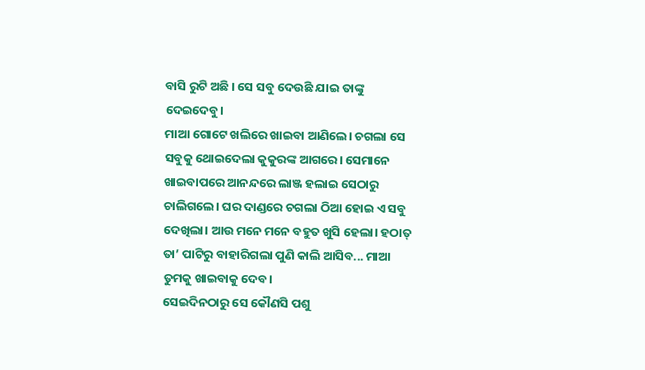ବାସି ରୁଟି ଅଛି । ସେ ସବୁ ଦେଉଛି ଯାଇ ତାଙ୍କୁ ଦେଇଦେବୁ।
ମାଆ ଗୋଟେ ଖଲିରେ ଖାଇବା ଆଣିଲେ। ଚଗଲା ସେ ସବୁକୁ ଥୋଇଦେଲା କୁକୁରଙ୍କ ଆଗରେ। ସେମାନେ ଖାଇବାପରେ ଆନନ୍ଦରେ ଲାଞ୍ଜ ହଲାଇ ସେଠାରୁ ଚାଲିଗଲେ। ଘର ଦାଣ୍ଡରେ ଚଗଲା ଠିଆ ହୋଇ ଏ ସବୁ ଦେଖିଲା। ଆଉ ମନେ ମନେ ବହୁତ ଖୁସି ହେଲା। ହଠାତ୍ ତା’ ପାଟିରୁ ବାହାରିଗଲା ପୁଣି କାଲି ଆସିବ... ମାଆ ତୁମକୁ ଖାଇବାକୁ ଦେବ।
ସେଇଦିନଠାରୁ ସେ କୌଣସି ପଶୁ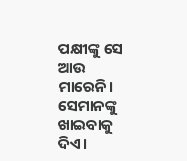ପକ୍ଷୀଙ୍କୁ ସେ ଆଉ ମାରେନି। ସେମାନଙ୍କୁ ଖାଇବାକୁ ଦିଏ।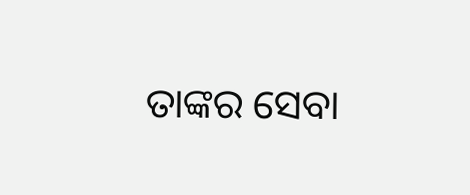ତାଙ୍କର ସେବା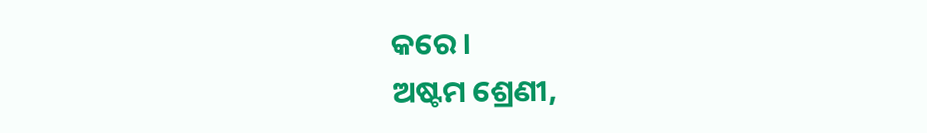କରେ।
ଅଷ୍ଟମ ଶ୍ରେଣୀ,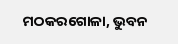ମଠକରଗୋଳା, ଭୁବନ